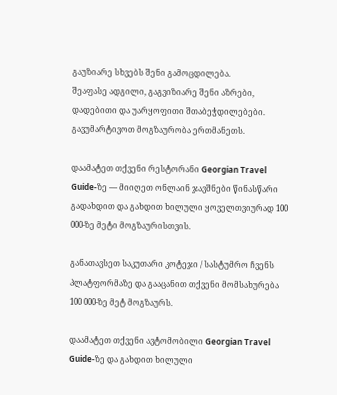გაუზიარე სხვებს შენი გამოცდილება.
შეაფასე ადგილი, გაგვიზიარე შენი აზრები, დადებითი და უარყოფითი შთაბეჭდილებები.
გავუმარტივოთ მოგზაურობა ერთმანეთს.

დაამატეთ თქვენი რესტორანი Georgian Travel Guide-ზე — მიიღეთ ონლაინ ჯავშნები წინასწარი გადახდით და გახდით ხილული ყოველთვიურად 100 000-ზე მეტი მოგზაურისთვის.

განათავსეთ საკუთარი კოტეჯი / სასტუმრო ჩვენს პლატფორმაზე და გააცანით თქვენი მომსახურება 100 000-ზე მეტ მოგზაურს.

დაამატეთ თქვენი ავტომობილი Georgian Travel Guide-ზე და გახდით ხილული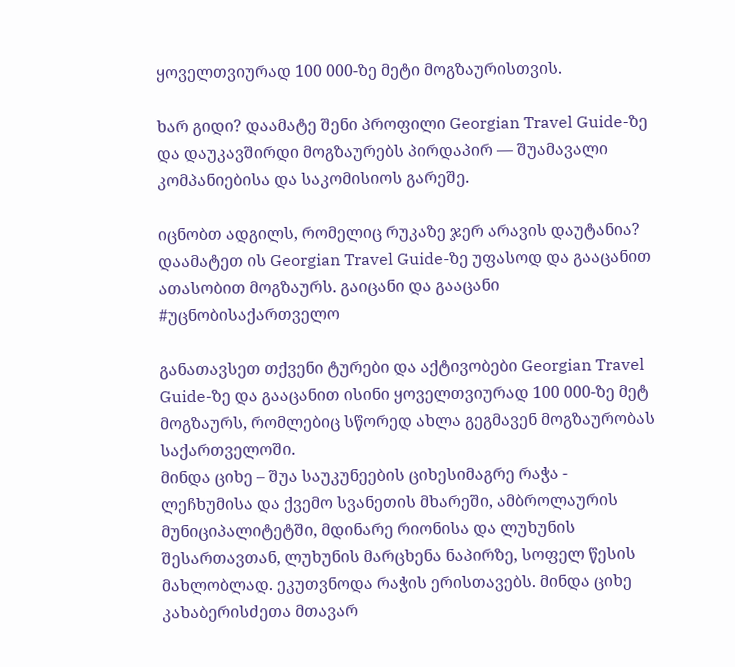ყოველთვიურად 100 000-ზე მეტი მოგზაურისთვის.

ხარ გიდი? დაამატე შენი პროფილი Georgian Travel Guide-ზე და დაუკავშირდი მოგზაურებს პირდაპირ — შუამავალი კომპანიებისა და საკომისიოს გარეშე.

იცნობთ ადგილს, რომელიც რუკაზე ჯერ არავის დაუტანია? დაამატეთ ის Georgian Travel Guide-ზე უფასოდ და გააცანით ათასობით მოგზაურს. გაიცანი და გააცანი #უცნობისაქართველო

განათავსეთ თქვენი ტურები და აქტივობები Georgian Travel Guide-ზე და გააცანით ისინი ყოველთვიურად 100 000-ზე მეტ მოგზაურს, რომლებიც სწორედ ახლა გეგმავენ მოგზაურობას საქართველოში.
მინდა ციხე – შუა საუკუნეების ციხესიმაგრე რაჭა - ლეჩხუმისა და ქვემო სვანეთის მხარეში, ამბროლაურის მუნიციპალიტეტში, მდინარე რიონისა და ლუხუნის შესართავთან, ლუხუნის მარცხენა ნაპირზე, სოფელ წესის მახლობლად. ეკუთვნოდა რაჭის ერისთავებს. მინდა ციხე კახაბერისძეთა მთავარ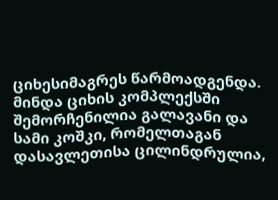ციხესიმაგრეს წარმოადგენდა.
მინდა ციხის კომპლექსში შემორჩენილია გალავანი და სამი კოშკი, რომელთაგან დასავლეთისა ცილინდრულია,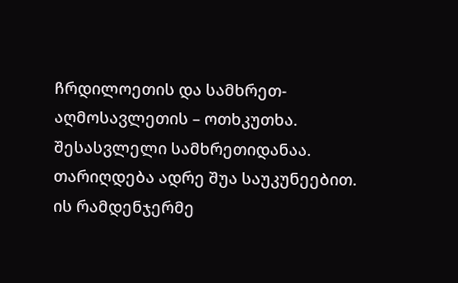ჩრდილოეთის და სამხრეთ-აღმოსავლეთის – ოთხკუთხა. შესასვლელი სამხრეთიდანაა. თარიღდება ადრე შუა საუკუნეებით. ის რამდენჯერმე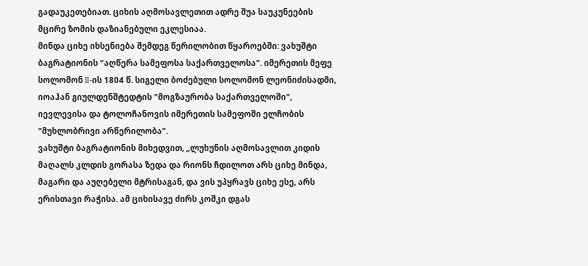გადაუკეთებიათ. ციხის აღმოსავლეთით ადრე შუა საუკუნეების მცირე ზომის დაზიანებული ეკლესიაა.
მინდა ციხე იხსენიება შემდეგ წერილობით წყაროებში: ვახუშტი ბაგრატიონის "აღწერა სამეფოსა საქართველოსა". იმერეთის მეფე სოლომონ II-ის 1804 წ. სიგელი ბოძებული სოლომონ ლეონიძისადმი, იოაჰან გიულდენშტედტის "მოგზაურობა საქართველოში", იევლევისა და ტოლოჩანოვის იმერეთის სამეფოში ელჩობის "მუხლობრივი არწერილობა".
ვახუშტი ბაგრატიონის მიხედვით, „ლუხუნის აღმოსავლით კიდის მაღალს კლდის გორასა ზედა და რიონს ჩდილოთ არს ციხე მინდა, მაგარი და აუღებელი მტრისაგან, და ვის უპყრავს ციხე ესე, არს ერისთავი რაჭისა. ამ ციხისავე ძირს კოშკი დგას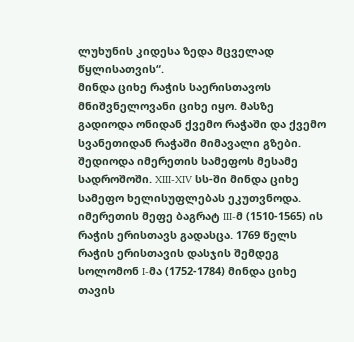ლუხუნის კიდესა ზედა მცველად წყლისათვის“.
მინდა ციხე რაჭის საერისთავოს მნიშვნელოვანი ციხე იყო. მასზე გადიოდა ონიდან ქვემო რაჭაში და ქვემო სვანეთიდან რაჭაში მიმავალი გზები. შედიოდა იმერეთის სამეფოს მესამე სადროშოში. XIII-XIV სს-ში მინდა ციხე სამეფო ხელისუფლებას ეკუთვნოდა. იმერეთის მეფე ბაგრატ III-მ (1510-1565) ის რაჭის ერისთავს გადასცა. 1769 წელს რაჭის ერისთავის დასჯის შემდეგ სოლომონ I-მა (1752-1784) მინდა ციხე თავის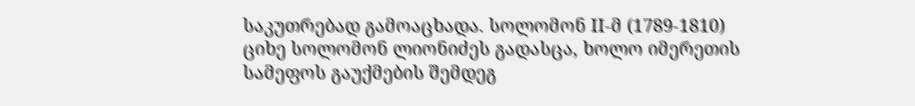საკუთრებად გამოაცხადა. სოლომონ II-მ (1789-1810) ციხე სოლომონ ლიონიძეს გადასცა, ხოლო იმერეთის სამეფოს გაუქმების შემდეგ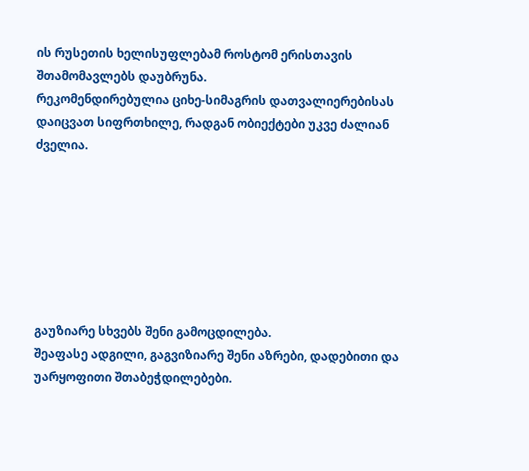ის რუსეთის ხელისუფლებამ როსტომ ერისთავის შთამომავლებს დაუბრუნა.
რეკომენდირებულია ციხე-სიმაგრის დათვალიერებისას დაიცვათ სიფრთხილე, რადგან ობიექტები უკვე ძალიან ძველია.







გაუზიარე სხვებს შენი გამოცდილება.
შეაფასე ადგილი, გაგვიზიარე შენი აზრები, დადებითი და უარყოფითი შთაბეჭდილებები.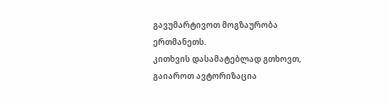გავუმარტივოთ მოგზაურობა ერთმანეთს.
კითხვის დასამატებლად გთხოვთ, გაიაროთ ავტორიზაცია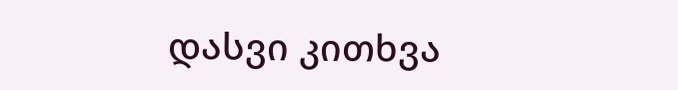დასვი კითხვა